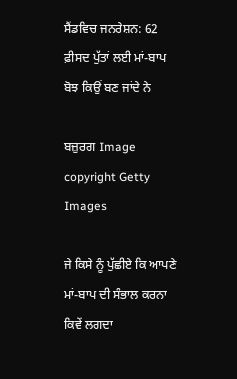ਸੈਂਡਵਿਚ ਜਨਰੇਸ਼ਨ: 62 ਫ਼ੀਸਦ ਪੁੱਤਾਂ ਲਈ ਮਾਂ-ਬਾਪ ਬੋਝ ਕਿਉਂ ਬਣ ਜਾਂਦੇ ਨੇ

ਬਜ਼ੁਰਗ Image copyright Getty Images

ਜੇ ਕਿਸੇ ਨੂੰ ਪੁੱਛੀਏ ਕਿ ਆਪਣੇ ਮਾਂ-ਬਾਪ ਦੀ ਸੰਭਾਲ ਕਰਨਾ ਕਿਵੇਂ ਲਗਦਾ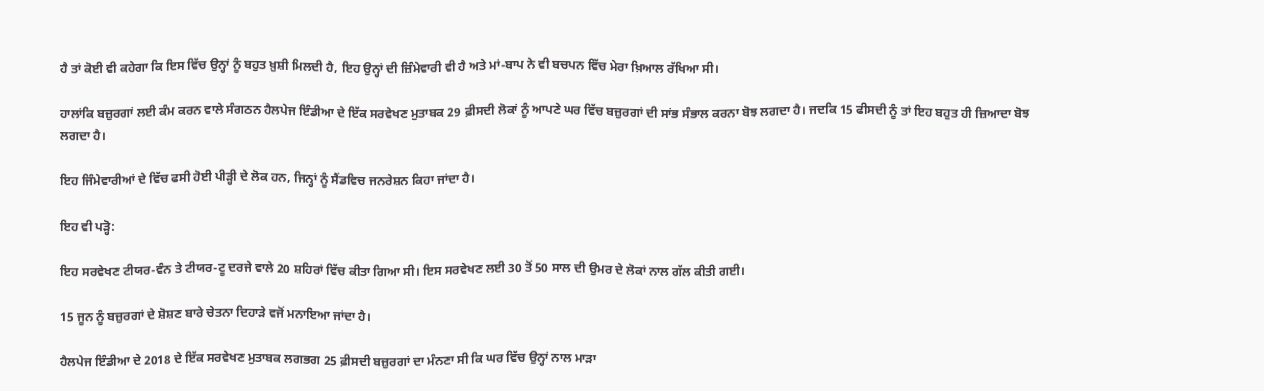ਹੈ ਤਾਂ ਕੋਈ ਵੀ ਕਹੇਗਾ ਕਿ ਇਸ ਵਿੱਚ ਉਨ੍ਹਾਂ ਨੂੰ ਬਹੁਤ ਖ਼ੁਸ਼ੀ ਮਿਲਦੀ ਹੈ, ਇਹ ਉਨ੍ਹਾਂ ਦੀ ਜ਼ਿੰਮੇਵਾਰੀ ਵੀ ਹੈ ਅਤੇ ਮਾਂ-ਬਾਪ ਨੇ ਵੀ ਬਚਪਨ ਵਿੱਚ ਮੇਰਾ ਖ਼ਿਆਲ ਰੱਖਿਆ ਸੀ।

ਹਾਲਾਂਕਿ ਬਜ਼ੁਰਗਾਂ ਲਈ ਕੰਮ ਕਰਨ ਵਾਲੇ ਸੰਗਠਨ ਹੈਲਪੇਜ ਇੰਡੀਆ ਦੇ ਇੱਕ ਸਰਵੇਖਣ ਮੁਤਾਬਕ 29 ਫ਼ੀਸਦੀ ਲੋਕਾਂ ਨੂੰ ਆਪਣੇ ਘਰ ਵਿੱਚ ਬਜ਼ੁਰਗਾਂ ਦੀ ਸਾਂਭ ਸੰਭਾਲ ਕਰਨਾ ਬੋਝ ਲਗਦਾ ਹੈ। ਜਦਕਿ 15 ਫੀਸਦੀ ਨੂੰ ਤਾਂ ਇਹ ਬਹੁਤ ਹੀ ਜ਼ਿਆਦਾ ਬੋਝ ਲਗਦਾ ਹੈ।

ਇਹ ਜਿੰਮੇਵਾਰੀਆਂ ਦੇ ਵਿੱਚ ਫਸੀ ਹੋਈ ਪੀੜ੍ਹੀ ਦੇ ਲੋਕ ਹਨ, ਜਿਨ੍ਹਾਂ ਨੂੰ ਸੈਂਡਵਿਚ ਜਨਰੇਸ਼ਨ ਕਿਹਾ ਜਾਂਦਾ ਹੈ।

ਇਹ ਵੀ ਪੜ੍ਹੋ:

ਇਹ ਸਰਵੇਖਣ ਟੀਯਰ-ਵੰਨ ਤੇ ਟੀਯਰ-ਟੂ ਦਰਜੇ ਵਾਲੇ 20 ਸ਼ਹਿਰਾਂ ਵਿੱਚ ਕੀਤਾ ਗਿਆ ਸੀ। ਇਸ ਸਰਵੇਖਣ ਲਈ 30 ਤੋਂ 50 ਸਾਲ ਦੀ ਉਮਰ ਦੇ ਲੋਕਾਂ ਨਾਲ ਗੱਲ ਕੀਤੀ ਗਈ।

15 ਜੂਨ ਨੂੰ ਬਜ਼ੁਰਗਾਂ ਦੇ ਸ਼ੋਸ਼ਣ ਬਾਰੇ ਚੇਤਨਾ ਦਿਹਾੜੇ ਵਜੋਂ ਮਨਾਇਆ ਜਾਂਦਾ ਹੈ।

ਹੈਲਪੇਜ ਇੰਡੀਆ ਦੇ 2018 ਦੇ ਇੱਕ ਸਰਵੇਖਣ ਮੁਤਾਬਕ ਲਗਭਗ 25 ਫ਼ੀਸਦੀ ਬਜ਼ੁਰਗਾਂ ਦਾ ਮੰਨਣਾ ਸੀ ਕਿ ਘਰ ਵਿੱਚ ਉਨ੍ਹਾਂ ਨਾਲ ਮਾੜਾ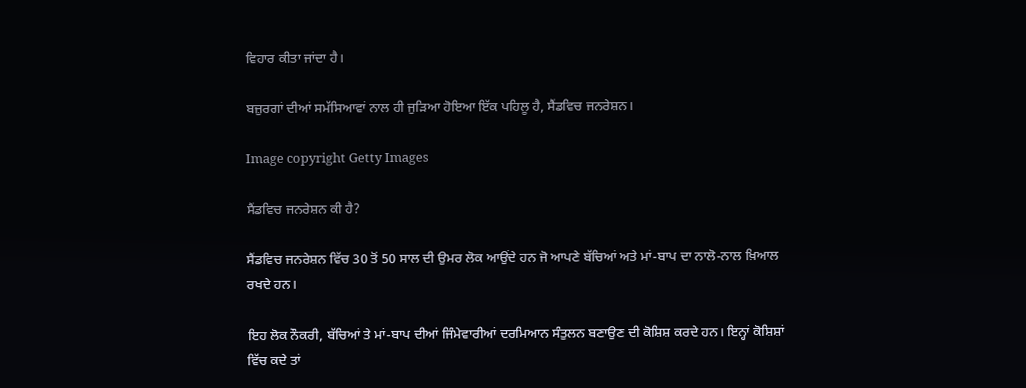ਵਿਹਾਰ ਕੀਤਾ ਜਾਂਦਾ ਹੈ।

ਬਜ਼ੁਰਗਾਂ ਦੀਆਂ ਸਮੱਸਿਆਵਾਂ ਨਾਲ ਹੀ ਜੁੜਿਆ ਹੋਇਆ ਇੱਕ ਪਹਿਲੂ ਹੈ, ਸੈਂਡਵਿਚ ਜਨਰੇਸ਼ਨ।

Image copyright Getty Images

ਸੈਂਡਵਿਚ ਜਨਰੇਸ਼ਨ ਕੀ ਹੈ?

ਸੈਂਡਵਿਚ ਜਨਰੇਸ਼ਨ ਵਿੱਚ 30 ਤੋਂ 50 ਸਾਲ ਦੀ ਉਮਰ ਲੋਕ ਆਉਂਦੇ ਹਨ ਜੋ ਆਪਣੇ ਬੱਚਿਆਂ ਅਤੇ ਮਾਂ-ਬਾਪ ਦਾ ਨਾਲੋ-ਨਾਲ ਖ਼ਿਆਲ ਰਖਦੇ ਹਨ।

ਇਹ ਲੋਕ ਨੌਕਰੀ, ਬੱਚਿਆਂ ਤੇ ਮਾਂ-ਬਾਪ ਦੀਆਂ ਜਿੰਮੇਵਾਰੀਆਂ ਦਰਮਿਆਨ ਸੰਤੁਲਨ ਬਣਾਉਣ ਦੀ ਕੋਸ਼ਿਸ਼ ਕਰਦੇ ਹਨ। ਇਨ੍ਹਾਂ ਕੋਸ਼ਿਸ਼ਾਂ ਵਿੱਚ ਕਦੇ ਤਾਂ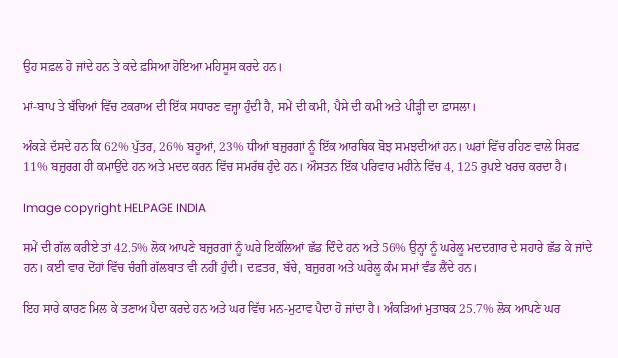ਉਹ ਸਫ਼ਲ ਹੋ ਜਾਂਦੇ ਹਨ ਤੇ ਕਦੇ ਫ਼ਸਿਆ ਹੋਇਆ ਮਹਿਸੂਸ ਕਰਦੇ ਹਨ।

ਮਾਂ-ਬਾਪ ਤੇ ਬੱਚਿਆਂ ਵਿੱਚ ਟਕਰਾਅ ਦੀ ਇੱਕ ਸਧਾਰਣ ਵਜ੍ਹਾ ਹੁੰਦੀ ਹੈ, ਸਮੇਂ ਦੀ ਕਮੀ, ਪੈਸੇ ਦੀ ਕਮੀ ਅਤੇ ਪੀੜ੍ਹੀ ਦਾ ਫ਼ਾਸਲਾ।

ਅੰਕੜੇ ਦੱਸਦੇ ਹਨ ਕਿ 62% ਪੁੱਤਰ, 26% ਬਹੂਆਂ, 23% ਧੀਆਂ ਬਜ਼ੁਰਗਾਂ ਨੂੰ ਇੱਕ ਆਰਥਿਕ ਬੋਝ ਸਮਝਦੀਆਂ ਹਨ। ਘਰਾਂ ਵਿੱਚ ਰਹਿਣ ਵਾਲੇ ਸਿਰਫ਼ 11% ਬਜ਼ੁਰਗ ਹੀ ਕਮਾਉਂਦੇ ਹਨ ਅਤੇ ਮਦਦ ਕਰਨ ਵਿੱਚ ਸਮਰੱਥ ਹੁੰਦੇ ਹਨ। ਔਸਤਨ ਇੱਕ ਪਰਿਵਾਰ ਮਹੀਨੇ ਵਿੱਚ 4, 125 ਰੁਪਏ ਖਰਚ ਕਰਦਾ ਹੈ।

Image copyright HELPAGE INDIA

ਸਮੇਂ ਦੀ ਗੱਲ ਕਰੀਏ ਤਾਂ 42.5% ਲੋਕ ਆਪਣੇ ਬਜ਼ੁਰਗਾਂ ਨੂੰ ਘਰੇ ਇਕੱਲਿਆਂ ਛੱਡ ਦਿੰਦੇ ਹਨ ਅਤੇ 56% ਉਨ੍ਹਾਂ ਨੂੰ ਘਰੇਲੂ ਮਦਦਗਾਰ ਦੇ ਸਹਾਰੇ ਛੱਡ ਕੇ ਜਾਂਦੇ ਹਨ। ਕਈ ਵਾਰ ਦੋਂਹਾਂ ਵਿੱਚ ਚੰਗੀ ਗੱਲਬਾਤ ਵੀ ਨਹੀਂ ਹੁੰਦੀ। ਦਫ਼ਤਰ, ਬੱਚੇ, ਬਜ਼ੁਰਗ ਅਤੇ ਘਰੇਲੂ ਕੰਮ ਸਮਾਂ ਵੰਡ ਲੈਂਦੇ ਹਨ।

ਇਹ ਸਾਰੇ ਕਾਰਣ ਮਿਲ ਕੇ ਤਣਾਅ ਪੈਦਾ ਕਰਦੇ ਹਨ ਅਤੇ ਘਰ ਵਿੱਚ ਮਨ-ਮੁਟਾਵ ਪੈਦਾ ਹੋ ਜਾਂਦਾ ਹੈ। ਅੰਕੜਿਆਂ ਮੁਤਾਬਕ 25.7% ਲੋਕ ਆਪਣੇ ਘਰ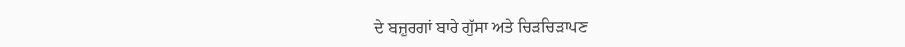ਦੇ ਬਜ਼ੁਰਗਾਂ ਬਾਰੇ ਗੁੱਸਾ ਅਤੇ ਚਿੜਚਿੜਾਪਣ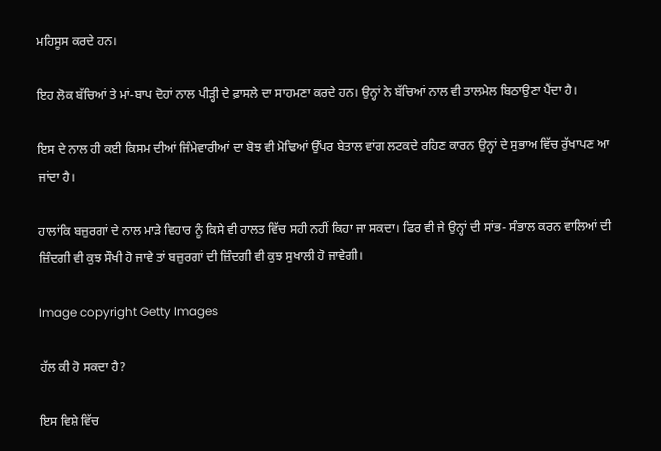ਮਹਿਸੂਸ ਕਰਦੇ ਹਨ।

ਇਹ ਲੋਕ ਬੱਚਿਆਂ ਤੇ ਮਾਂ-ਬਾਪ ਦੋਹਾਂ ਨਾਲ ਪੀੜ੍ਹੀ ਦੇ ਫ਼ਾਸਲੇ ਦਾ ਸਾਹਮਣਾ ਕਰਦੇ ਹਨ। ਉਨ੍ਹਾਂ ਨੇ ਬੱਚਿਆਂ ਨਾਲ ਵੀ ਤਾਲਮੇਲ ਬਿਠਾਉਣਾ ਪੈਂਦਾ ਹੈ।

ਇਸ ਦੇ ਨਾਲ ਹੀ ਕਈ ਕਿਸਮ ਦੀਆਂ ਜਿੰਮੇਵਾਰੀਆਂ ਦਾ ਬੋਝ ਵੀ ਮੋਢਿਆਂ ਉੱਪਰ ਬੇਤਾਲ ਵਾਂਗ ਲਟਕਦੇ ਰਹਿਣ ਕਾਰਨ ਉਨ੍ਹਾਂ ਦੇ ਸੁਭਾਅ ਵਿੱਚ ਰੁੱਖਾਪਣ ਆ ਜਾਂਦਾ ਹੈ।

ਹਾਲਾਂਕਿ ਬਜ਼ੁਰਗਾਂ ਦੇ ਨਾਲ ਮਾੜੇ ਵਿਹਾਰ ਨੂੰ ਕਿਸੇ ਵੀ ਹਾਲਤ ਵਿੱਚ ਸਹੀ ਨਹੀਂ ਕਿਹਾ ਜਾ ਸਕਦਾ। ਫਿਰ ਵੀ ਜੇ ਉਨ੍ਹਾਂ ਦੀ ਸਾਂਭ- ਸੰਭਾਲ ਕਰਨ ਵਾਲਿਆਂ ਦੀ ਜ਼ਿੰਦਗੀ ਵੀ ਕੁਝ ਸੌਖੀ ਹੋ ਜਾਵੇ ਤਾਂ ਬਜ਼ੁਰਗਾਂ ਦੀ ਜ਼ਿੰਦਗੀ ਵੀ ਕੁਝ ਸੁਖਾਲੀ ਹੋ ਜਾਵੇਗੀ।

Image copyright Getty Images

ਹੱਲ ਕੀ ਹੋ ਸਕਦਾ ਹੈ?

ਇਸ ਵਿਸ਼ੇ ਵਿੱਚ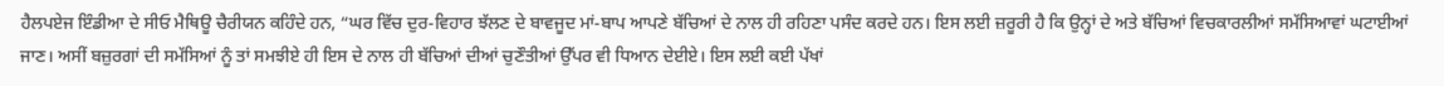ਹੈਲਪਏਜ ਇੰਡੀਆ ਦੇ ਸੀਓ ਮੈਥਿਊ ਚੈਰੀਯਨ ਕਹਿੰਦੇ ਹਨ, “ਘਰ ਵਿੱਚ ਦੁਰ-ਵਿਹਾਰ ਝੱਲਣ ਦੇ ਬਾਵਜੂਦ ਮਾਂ-ਬਾਪ ਆਪਣੇ ਬੱਚਿਆਂ ਦੇ ਨਾਲ ਹੀ ਰਹਿਣਾ ਪਸੰਦ ਕਰਦੇ ਹਨ। ਇਸ ਲਈ ਜ਼ਰੂਰੀ ਹੈ ਕਿ ਉਨ੍ਹਾਂ ਦੇ ਅਤੇ ਬੱਚਿਆਂ ਵਿਚਕਾਰਲੀਆਂ ਸਮੱਸਿਆਵਾਂ ਘਟਾਈਆਂ ਜਾਣ। ਅਸੀਂ ਬਜ਼ੁਰਗਾਂ ਦੀ ਸਮੱਸਿਆਂ ਨੂੰ ਤਾਂ ਸਮਝੀਏ ਹੀ ਇਸ ਦੇ ਨਾਲ ਹੀ ਬੱਚਿਆਂ ਦੀਆਂ ਚੁਣੌਤੀਆਂ ਉੱਪਰ ਵੀ ਧਿਆਨ ਦੇਈਏ। ਇਸ ਲਈ ਕਈ ਪੱਖਾਂ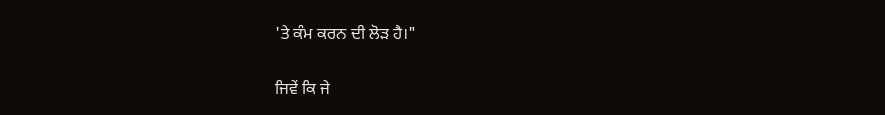'ਤੇ ਕੰਮ ਕਰਨ ਦੀ ਲੋੜ ਹੈ।"

ਜਿਵੇਂ ਕਿ ਜੇ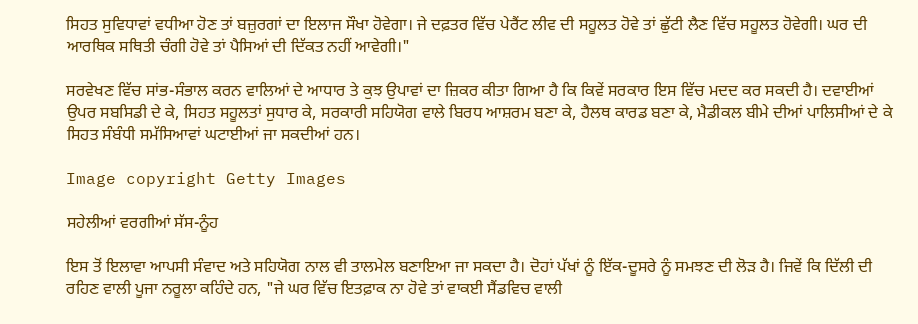ਸਿਹਤ ਸੁਵਿਧਾਵਾਂ ਵਧੀਆ ਹੋਣ ਤਾਂ ਬਜ਼ੁਰਗਾਂ ਦਾ ਇਲਾਜ ਸੌਖਾ ਹੋਵੇਗਾ। ਜੇ ਦਫ਼ਤਰ ਵਿੱਚ ਪੇਰੈਂਟ ਲੀਵ ਦੀ ਸਹੂਲਤ ਹੋਵੇ ਤਾਂ ਛੁੱਟੀ ਲੈਣ ਵਿੱਚ ਸਹੂਲਤ ਹੋਵੇਗੀ। ਘਰ ਦੀ ਆਰਥਿਕ ਸਥਿਤੀ ਚੰਗੀ ਹੋਵੇ ਤਾਂ ਪੈਸਿਆਂ ਦੀ ਦਿੱਕਤ ਨਹੀਂ ਆਵੇਗੀ।"

ਸਰਵੇਖਣ ਵਿੱਚ ਸਾਂਭ-ਸੰਭਾਲ ਕਰਨ ਵਾਲਿਆਂ ਦੇ ਆਧਾਰ ਤੇ ਕੁਝ ਉਪਾਵਾਂ ਦਾ ਜ਼ਿਕਰ ਕੀਤਾ ਗਿਆ ਹੈ ਕਿ ਕਿਵੇਂ ਸਰਕਾਰ ਇਸ ਵਿੱਚ ਮਦਦ ਕਰ ਸਕਦੀ ਹੈ। ਦਵਾਈਆਂ ਉਪਰ ਸਬਸਿਡੀ ਦੇ ਕੇ, ਸਿਹਤ ਸਹੂਲਤਾਂ ਸੁਧਾਰ ਕੇ, ਸਰਕਾਰੀ ਸਹਿਯੋਗ ਵਾਲੇ ਬਿਰਧ ਆਸ਼ਰਮ ਬਣਾ ਕੇ, ਹੈਲਥ ਕਾਰਡ ਬਣਾ ਕੇ, ਮੈਡੀਕਲ ਬੀਮੇ ਦੀਆਂ ਪਾਲਿਸੀਆਂ ਦੇ ਕੇ ਸਿਹਤ ਸੰਬੰਧੀ ਸਮੱਸਿਆਵਾਂ ਘਟਾਈਆਂ ਜਾ ਸਕਦੀਆਂ ਹਨ।

Image copyright Getty Images

ਸਹੇਲੀਆਂ ਵਰਗੀਆਂ ਸੱਸ-ਨੂੰਹ

ਇਸ ਤੋਂ ਇਲਾਵਾ ਆਪਸੀ ਸੰਵਾਦ ਅਤੇ ਸਹਿਯੋਗ ਨਾਲ ਵੀ ਤਾਲਮੇਲ ਬਣਾਇਆ ਜਾ ਸਕਦਾ ਹੈ। ਦੋਹਾਂ ਪੱਖਾਂ ਨੂੰ ਇੱਕ-ਦੂਸਰੇ ਨੂੰ ਸਮਝਣ ਦੀ ਲੋੜ ਹੈ। ਜਿਵੇਂ ਕਿ ਦਿੱਲੀ ਦੀ ਰਹਿਣ ਵਾਲੀ ਪੂਜਾ ਨਰੂਲਾ ਕਹਿੰਦੇ ਹਨ, "ਜੇ ਘਰ ਵਿੱਚ ਇਤਫ਼ਾਕ ਨਾ ਹੋਵੇ ਤਾਂ ਵਾਕਈ ਸੈਂਡਵਿਚ ਵਾਲੀ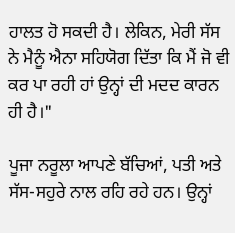ਹਾਲਤ ਹੋ ਸਕਦੀ ਹੈ। ਲੇਕਿਨ, ਮੇਰੀ ਸੱਸ ਨੇ ਮੈਨੂੰ ਐਨਾ ਸਹਿਯੋਗ ਦਿੱਤਾ ਕਿ ਮੈਂ ਜੋ ਵੀ ਕਰ ਪਾ ਰਹੀ ਹਾਂ ਉਨ੍ਹਾਂ ਦੀ ਮਦਦ ਕਾਰਨ ਹੀ ਹੈ।"

ਪੂਜਾ ਨਰੂਲਾ ਆਪਣੇ ਬੱਚਿਆਂ, ਪਤੀ ਅਤੇ ਸੱਸ-ਸਹੁਰੇ ਨਾਲ ਰਹਿ ਰਹੇ ਹਨ। ਉਨ੍ਹਾਂ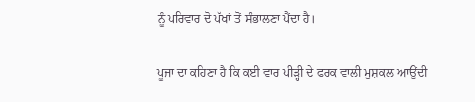ਨੂੰ ਪਰਿਵਾਰ ਦੋ ਪੱਖਾਂ ਤੋਂ ਸੰਭਾਲਣਾ ਪੈਂਦਾ ਹੈ।

ਪੂਜਾ ਦਾ ਕਹਿਣਾ ਹੈ ਕਿ ਕਈ ਵਾਰ ਪੀੜ੍ਹੀ ਦੇ ਫਰਕ ਵਾਲੀ ਮੁਸ਼ਕਲ ਆਉਂਦੀ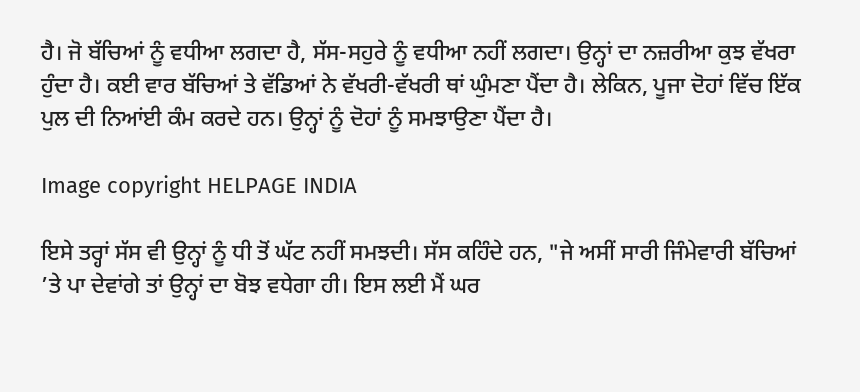ਹੈ। ਜੋ ਬੱਚਿਆਂ ਨੂੰ ਵਧੀਆ ਲਗਦਾ ਹੈ, ਸੱਸ-ਸਹੁਰੇ ਨੂੰ ਵਧੀਆ ਨਹੀਂ ਲਗਦਾ। ਉਨ੍ਹਾਂ ਦਾ ਨਜ਼ਰੀਆ ਕੁਝ ਵੱਖਰਾ ਹੁੰਦਾ ਹੈ। ਕਈ ਵਾਰ ਬੱਚਿਆਂ ਤੇ ਵੱਡਿਆਂ ਨੇ ਵੱਖਰੀ-ਵੱਖਰੀ ਥਾਂ ਘੁੰਮਣਾ ਪੈਂਦਾ ਹੈ। ਲੇਕਿਨ, ਪੂਜਾ ਦੋਹਾਂ ਵਿੱਚ ਇੱਕ ਪੁਲ ਦੀ ਨਿਆਂਈ ਕੰਮ ਕਰਦੇ ਹਨ। ਉਨ੍ਹਾਂ ਨੂੰ ਦੋਹਾਂ ਨੂੰ ਸਮਝਾਉਣਾ ਪੈਂਦਾ ਹੈ।

Image copyright HELPAGE INDIA

ਇਸੇ ਤਰ੍ਹਾਂ ਸੱਸ ਵੀ ਉਨ੍ਹਾਂ ਨੂੰ ਧੀ ਤੋਂ ਘੱਟ ਨਹੀਂ ਸਮਝਦੀ। ਸੱਸ ਕਹਿੰਦੇ ਹਨ, "ਜੇ ਅਸੀਂ ਸਾਰੀ ਜਿੰਮੇਵਾਰੀ ਬੱਚਿਆਂ ’ਤੇ ਪਾ ਦੇਵਾਂਗੇ ਤਾਂ ਉਨ੍ਹਾਂ ਦਾ ਬੋਝ ਵਧੇਗਾ ਹੀ। ਇਸ ਲਈ ਮੈਂ ਘਰ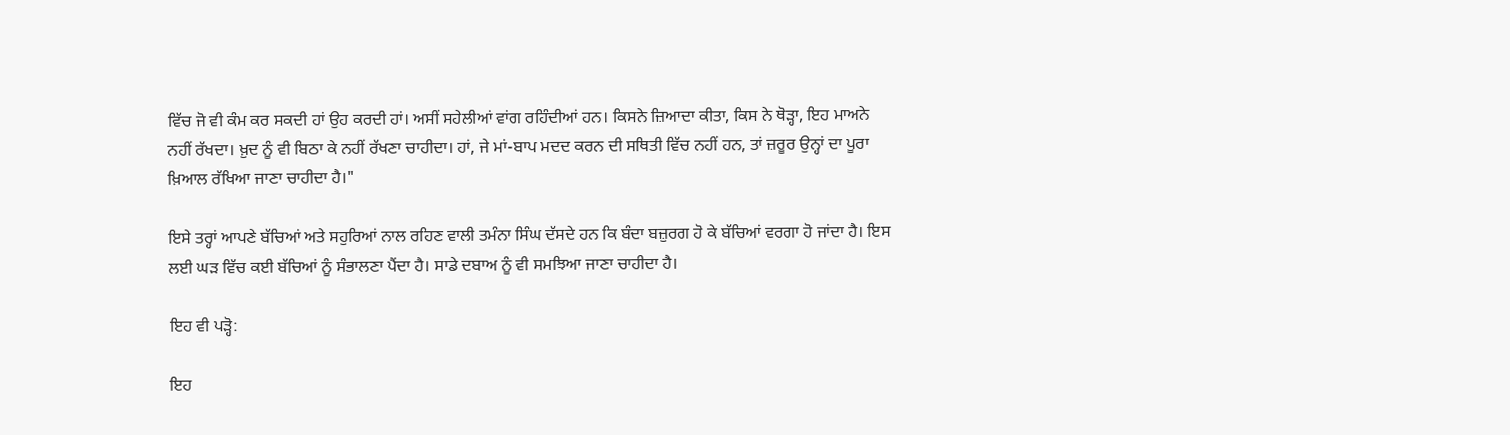ਵਿੱਚ ਜੋ ਵੀ ਕੰਮ ਕਰ ਸਕਦੀ ਹਾਂ ਉਹ ਕਰਦੀ ਹਾਂ। ਅਸੀਂ ਸਹੇਲੀਆਂ ਵਾਂਗ ਰਹਿੰਦੀਆਂ ਹਨ। ਕਿਸਨੇ ਜ਼ਿਆਦਾ ਕੀਤਾ, ਕਿਸ ਨੇ ਥੋੜ੍ਹਾ, ਇਹ ਮਾਅਨੇ ਨਹੀਂ ਰੱਖਦਾ। ਖ਼ੁਦ ਨੂੰ ਵੀ ਬਿਠਾ ਕੇ ਨਹੀਂ ਰੱਖਣਾ ਚਾਹੀਦਾ। ਹਾਂ, ਜੇ ਮਾਂ-ਬਾਪ ਮਦਦ ਕਰਨ ਦੀ ਸਥਿਤੀ ਵਿੱਚ ਨਹੀਂ ਹਨ, ਤਾਂ ਜ਼ਰੂਰ ਉਨ੍ਹਾਂ ਦਾ ਪੂਰਾ ਖ਼ਿਆਲ ਰੱਖਿਆ ਜਾਣਾ ਚਾਹੀਦਾ ਹੈ।"

ਇਸੇ ਤਰ੍ਹਾਂ ਆਪਣੇ ਬੱਚਿਆਂ ਅਤੇ ਸਹੁਰਿਆਂ ਨਾਲ ਰਹਿਣ ਵਾਲੀ ਤਮੰਨਾ ਸਿੰਘ ਦੱਸਦੇ ਹਨ ਕਿ ਬੰਦਾ ਬਜ਼ੁਰਗ ਹੋ ਕੇ ਬੱਚਿਆਂ ਵਰਗਾ ਹੋ ਜਾਂਦਾ ਹੈ। ਇਸ ਲਈ ਘੜ ਵਿੱਚ ਕਈ ਬੱਚਿਆਂ ਨੂੰ ਸੰਭਾਲਣਾ ਪੈਂਦਾ ਹੈ। ਸਾਡੇ ਦਬਾਅ ਨੂੰ ਵੀ ਸਮਝਿਆ ਜਾਣਾ ਚਾਹੀਦਾ ਹੈ।

ਇਹ ਵੀ ਪੜ੍ਹੋ:

ਇਹ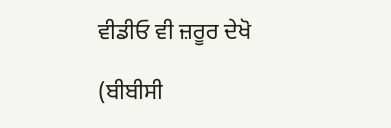ਵੀਡੀਓ ਵੀ ਜ਼ਰੂਰ ਦੇਖੋ

(ਬੀਬੀਸੀ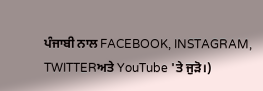ਪੰਜਾਬੀ ਨਾਲ FACEBOOK, INSTAGRAM, TWITTERਅਤੇ YouTube 'ਤੇ ਜੁੜੋ।)